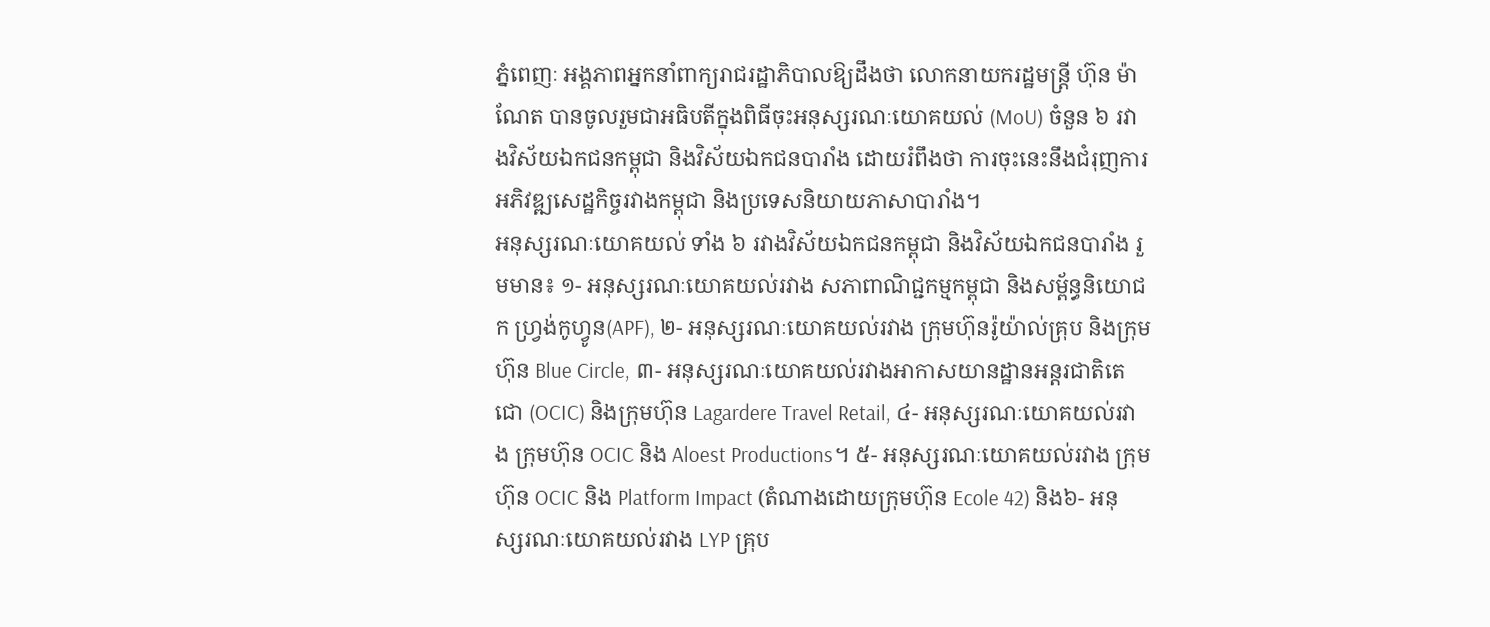ភ្នំពេញៈ អង្គភាពអ្នកនាំពាក្យរាជរដ្ឋាភិបាលឱ្យដឹងថា លោកនាយករដ្ឋមន្ត្រី ហ៊ុន ម៉ាណែត បានចូលរួមជាអធិបតីក្នុងពិធីចុះអនុស្សរណៈយោគយល់ (MoU) ចំនួន ៦ រវាងវិស័យឯកជនកម្ពុជា និងវិស័យឯកជនបារាំង ដោយរំពឹងថា ការចុះនេះនឹងជំរុញការអភិវឌ្ឍសេដ្ឋកិច្ចរវាងកម្ពុជា និងប្រទេសនិយាយភាសាបារាំង។
អនុស្សរណៈយោគយល់ ទាំង ៦ រវាងវិស័យឯកជនកម្ពុជា និងវិស័យឯកជនបារាំង រួមមាន៖ ១- អនុស្សរណៈយោគយល់រវាង សភាពាណិជ្ជកម្មកម្ពុជា និងសម្ព័ន្ធនិយោជក ហ្រ្វង់កូហ្វូន(APF), ២- អនុស្សរណៈយោគយល់រវាង ក្រុមហ៊ុនរ៉ូយ៉ាល់គ្រុប និងក្រុមហ៊ុន Blue Circle, ៣- អនុស្សរណៈយោគយល់រវាងអាកាសយានដ្ឋានអន្តរជាតិតេជោ (OCIC) និងក្រុមហ៊ុន Lagardere Travel Retail, ៤- អនុស្សរណៈយោគយល់រវាង ក្រុមហ៊ុន OCIC និង Aloest Productions។ ៥- អនុស្សរណៈយោគយល់រវាង ក្រុមហ៊ុន OCIC និង Platform Impact (តំណាងដោយក្រុមហ៊ុន Ecole 42) និង៦- អនុស្សរណៈយោគយល់រវាង LYP គ្រុប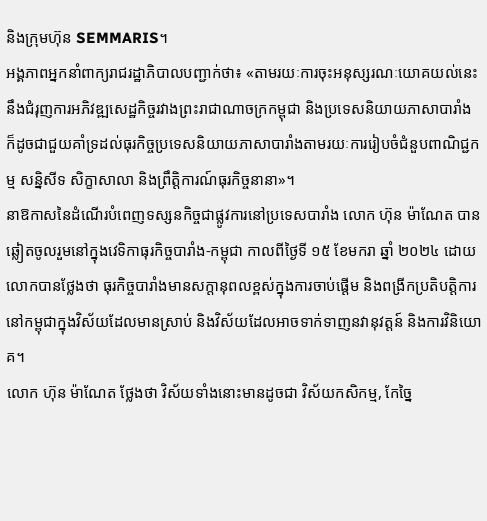និងក្រុមហ៊ុន SEMMARIS។
អង្គភាពអ្នកនាំពាក្យរាជរដ្ឋាភិបាលបញ្ជាក់ថា៖ «តាមរយៈការចុះអនុស្សរណៈយោគយល់នេះនឹងជំរុញការអភិវឌ្ឍសេដ្ឋកិច្ចរវាងព្រះរាជាណាចក្រកម្ពុជា និងប្រទេសនិយាយភាសាបារាំង ក៏ដូចជាជួយគាំទ្រដល់ធុរកិច្ចប្រទេសនិយាយភាសាបារាំងតាមរយៈការរៀបចំជំនួបពាណិជ្ជកម្ម សន្និសីទ សិក្ខាសាលា និងព្រឹត្តិការណ៍ធុរកិច្ចនានា»។
នាឱកាសនៃដំណើរបំពេញទស្សនកិច្ចជាផ្លូវការនៅប្រទេសបារាំង លោក ហ៊ុន ម៉ាណែត បានឆ្លៀតចូលរួមនៅក្នុងវេទិកាធុរកិច្ចបារាំង-កម្ពុជា កាលពីថ្ងៃទី ១៥ ខែមករា ឆ្នាំ ២០២៤ ដោយលោកបានថ្លែងថា ធុរកិច្ចបារាំងមានសក្តានុពលខ្ពស់ក្នុងការចាប់ផ្តើម និងពង្រីកប្រតិបត្តិការនៅកម្ពុជាក្នុងវិស័យដែលមានស្រាប់ និងវិស័យដែលអាចទាក់ទាញនវានុវត្តន៍ និងការវិនិយោគ។
លោក ហ៊ុន ម៉ាណែត ថ្លែងថា វិស័យទាំងនោះមានដូចជា វិស័យកសិកម្ម, កែច្នៃ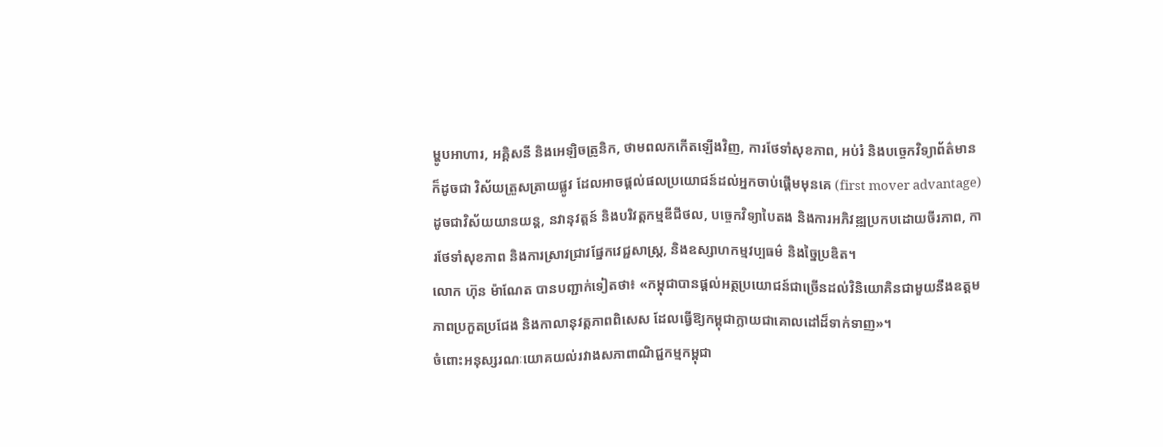ម្ហូបអាហារ, អគ្គិសនី និងអេឡិចត្រូនិក, ថាមពលកកើតឡើងវិញ, ការថែទាំសុខភាព, អប់រំ និងបច្ចេកវិទ្យាព័ត៌មាន ក៏ដូចជា វិស័យត្រួសត្រាយផ្លូវ ដែលអាចផ្តល់ផលប្រយោជន៍ដល់អ្នកចាប់ផ្តើមមុនគេ (first mover advantage) ដូចជាវិស័យយានយន្ត, នវានុវត្តន៍ និងបរិវត្តកម្មឌីជីថល, បច្ចេកវិទ្យាបៃតង និងការអភិវឌ្ឍប្រកបដោយចីរភាព, ការថែទាំសុខភាព និងការស្រាវជ្រាវផ្នែកវេជ្ជសាស្ត្រ, និងឧស្សាហកម្មវប្បធម៌ និងច្នៃប្រឌិត។
លោក ហ៊ុន ម៉ាណែត បានបញ្ជាក់ទៀតថា៖ «កម្ពុជាបានផ្តល់អត្ថប្រយោជន៍ជាច្រើនដល់វិនិយោគិនជាមួយនឹងឧត្តមភាពប្រកួតប្រជែង និងកាលានុវត្តភាពពិសេស ដែលធ្វើឱ្យកម្ពុជាក្លាយជាគោលដៅដ៏ទាក់ទាញ»។
ចំពោះអនុស្សរណៈយោគយល់រវាងសភាពាណិជ្ជកម្មកម្ពុជា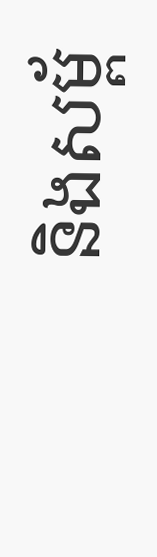និងសម្ព័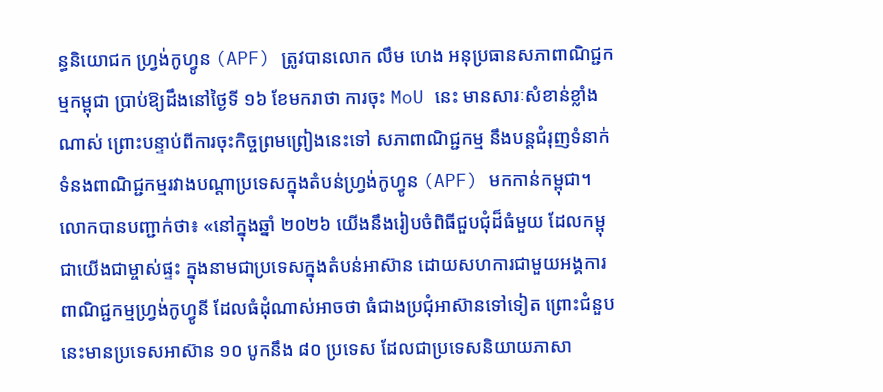ន្ធនិយោជក ហ្រ្វង់កូហ្វូន (APF) ត្រូវបានលោក លឹម ហេង អនុប្រធានសភាពាណិជ្ជកម្មកម្ពុជា ប្រាប់ឱ្យដឹងនៅថ្ងៃទី ១៦ ខែមករាថា ការចុះ MoU នេះ មានសារៈសំខាន់ខ្លាំងណាស់ ព្រោះបន្ទាប់ពីការចុះកិច្ចព្រមព្រៀងនេះទៅ សភាពាណិជ្ជកម្ម នឹងបន្តជំរុញទំនាក់ទំនងពាណិជ្ជកម្មរវាងបណ្តាប្រទេសក្នុងតំបន់ហ្រ្វង់កូហ្វូន (APF) មកកាន់កម្ពុជា។
លោកបានបញ្ជាក់ថា៖ «នៅក្នុងឆ្នាំ ២០២៦ យើងនឹងរៀបចំពិធីជួបជុំដ៏ធំមួយ ដែលកម្ពុជាយើងជាម្ចាស់ផ្ទះ ក្នុងនាមជាប្រទេសក្នុងតំបន់អាស៊ាន ដោយសហការជាមួយអង្គការពាណិជ្ជកម្មហ្រ្វង់កូហ្វូនី ដែលធំដុំណាស់អាចថា ធំជាងប្រជុំអាស៊ានទៅទៀត ព្រោះជំនួបនេះមានប្រទេសអាស៊ាន ១០ បូកនឹង ៨០ ប្រទេស ដែលជាប្រទេសនិយាយភាសា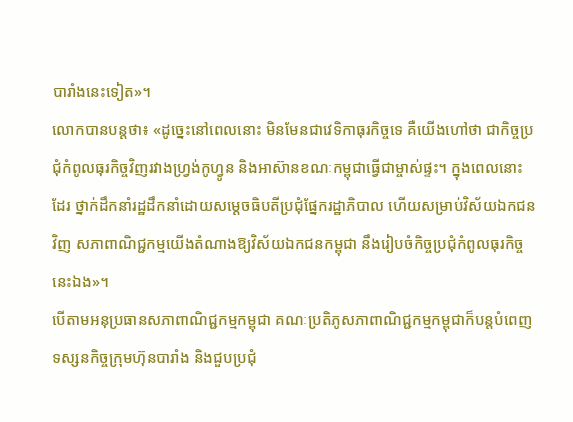បារាំងនេះទៀត»។
លោកបានបន្តថា៖ «ដូច្នេះនៅពេលនោះ មិនមែនជាវេទិកាធុរកិច្ចទេ គឺយើងហៅថា ជាកិច្ចប្រជុំកំពូលធុរកិច្ចវិញរវាងហ្រ្វង់កូហ្វូន និងអាស៊ានខណៈកម្ពុជាធ្វើជាម្ចាស់ផ្ទះ។ ក្នុងពេលនោះដែរ ថ្នាក់ដឹកនាំរដ្ឋដឹកនាំដោយសម្តេចធិបតីប្រជុំផ្នែករដ្ឋាភិបាល ហើយសម្រាប់វិស័យឯកជនវិញ សភាពាណិជ្ជកម្មយើងតំណាងឱ្យវិស័យឯកជនកម្ពុជា នឹងរៀបចំកិច្ចប្រជុំកំពូលធុរកិច្ចនេះឯង»។
បើតាមអនុប្រធានសភាពាណិជ្ជកម្មកម្ពុជា គណៈប្រតិភូសភាពាណិជ្ជកម្មកម្ពុជាក៏បន្តបំពេញទស្សនកិច្ចក្រុមហ៊ុនបារាំង និងជួបប្រជុំ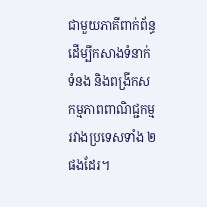ជាមួយភាគីពាក់ព័ន្ធ ដើម្បីកសាងទំនាក់ទំនង និងពង្រីកសកម្មភាពពាណិជ្ជកម្មរវាងប្រទេសទាំង ២ ផងដែរ។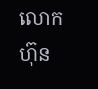លោក ហ៊ុន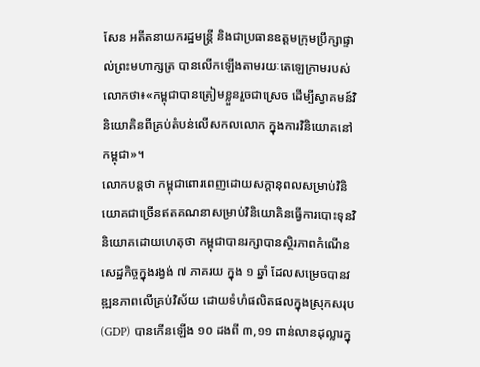សែន អតីតនាយករដ្ឋមន្ត្រី និងជាប្រធានឧត្តមក្រុមប្រឹក្សាផ្ទាល់ព្រះមហាក្សត្រ បានលើកឡើងតាមរយៈតេឡេក្រាមរបស់លោកថា៖«កម្ពុជាបានត្រៀមខ្លួនរួចជាស្រេច ដើម្បីស្វាគមន៍វិនិយោគិនពីគ្រប់តំបន់លើសកលលោក ក្នុងការវិនិយោគនៅកម្ពុជា»។
លោកបន្តថា កម្ពុជាពោរពេញដោយសក្តានុពលសម្រាប់វិនិយោគជាច្រើនឥតគណនាសម្រាប់វិនិយោគិនធ្វើការបោះទុនវិនិយោគដោយហេតុថា កម្ពុជាបានរក្សាបានស្ថិរភាពកំណើនសេដ្ឋកិច្ចក្នុងរង្វង់ ៧ ភាគរយ ក្នុង ១ ឆ្នាំ ដែលសម្រេចបានវឌ្ឍនភាពលើគ្រប់វិស័យ ដោយទំហំផលិតផលក្នុងស្រុកសរុប (GDP) បានកើនឡើង ១០ ដងពី ៣,១១ ពាន់លានដុល្លារក្នុ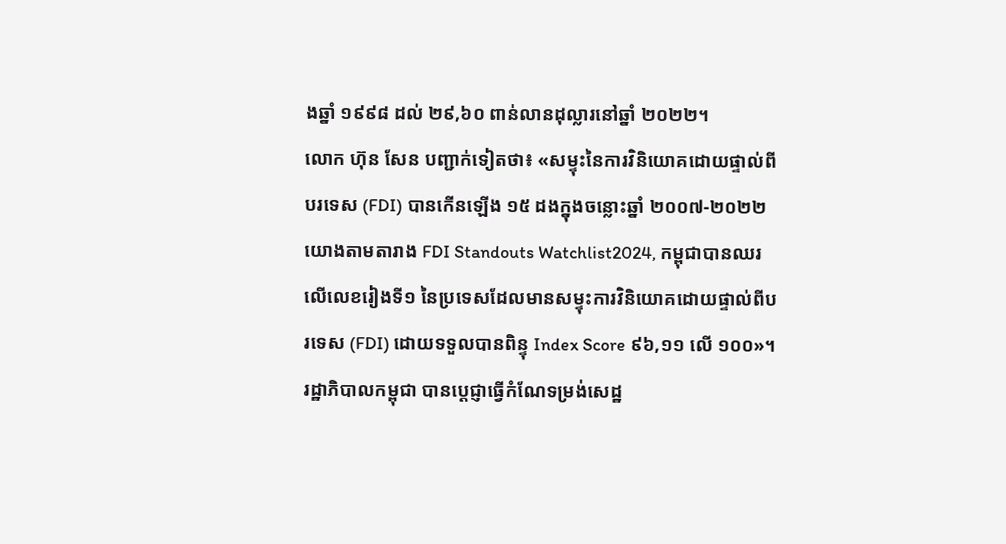ងឆ្នាំ ១៩៩៨ ដល់ ២៩,៦០ ពាន់លានដុល្លារនៅឆ្នាំ ២០២២។
លោក ហ៊ុន សែន បញ្ជាក់ទៀតថា៖ «សម្ទុះនៃការវិនិយោគដោយផ្ទាល់ពីបរទេស (FDI) បានកើនឡើង ១៥ ដងក្នុងចន្លោះឆ្នាំ ២០០៧-២០២២ យោងតាមតារាង FDI Standouts Watchlist2024, កម្ពុជាបានឈរលើលេខរៀងទី១ នៃប្រទេសដែលមានសម្ទុះការវិនិយោគដោយផ្ទាល់ពីបរទេស (FDI) ដោយទទួលបានពិន្ទុ Index Score ៩៦,១១ លើ ១០០»។
រដ្ឋាភិបាលកម្ពុជា បានប្តេជ្ញាធ្វើកំណែទម្រង់សេដ្ឋ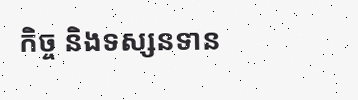កិច្ច និងទស្សនទាន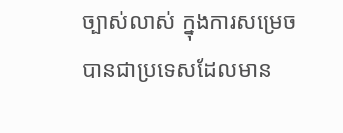ច្បាស់លាស់ ក្នុងការសម្រេចបានជាប្រទេសដែលមាន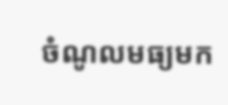ចំណូលមធ្យមក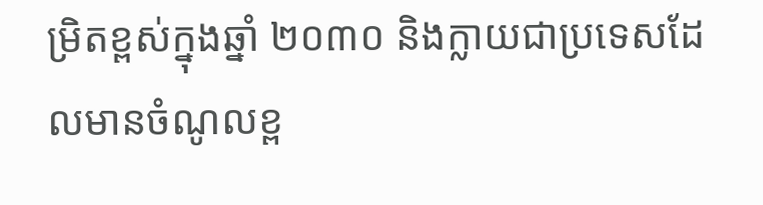ម្រិតខ្ពស់ក្នុងឆ្នាំ ២០៣០ និងក្លាយជាប្រទេសដែលមានចំណូលខ្ព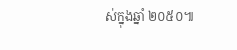ស់ក្នុងឆ្នាំ ២០៥០៕